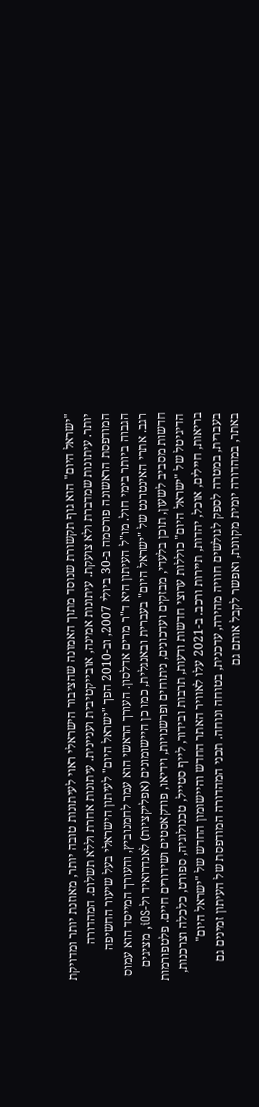"ישראל היום" הוא גוף תקשורת שנוסד מתוך האמונה שהציבור הישראלי ראוי לעיתונות טובה יותר, מאוזנת יותר ומדויקת יותר. עיתונות שמדברת ולא צועקת. עיתונות אמינה, אובייקטיבית ועניינית. עיתונות אחרת וללא תשלום. המהדורה המודפסת הראשונה פורסמה ב-30 ביולי 2007, וב-2010 הפך "ישראל היום" לעיתון הישראלי בעל שיעור החשיפה הגבוה ביותר בימי חול. מו"ל העיתון היא ד"ר מרים אדלסון. העורך הראשי הוא עמר לחמנוביץ, והעורך המייסד הוא עמוס רגב. אתרי האינטרנט של "ישראל היום" בעברית ובאנגלית, כמו כן היישומונים (אפליקציות) לאנדרואיד ול-iOS, מציגים חדשות מסביב לשעון, תוכן בלעדי, מבזקים ועדכונים, ניתוחים ופרשנויות, וידיאו, פודקאסטים ושידורים חיים. פלטפורמות הדיגיטל של "ישראל היום" כוללות ערוצי חדשות ודעות, תרבות ובידור, לייף סטייל, טכנולוגיה, ספורט, כלכלה וצרכנות, בריאות, חיילים, אוכל, יהדות, תיירות ורכב. ב-2021 עלו לאוויר האתר החדש והיישומון החדש של "ישראל היום" בעברית, במטרה לספק לגולשים חוויה מהירה, עדכנית, בטוחה ונוחה. תכני המהדורה המודפסת של העיתון זמינים גם באתר, במהדורה יומית מקוונת, ואפשר לקבל אותם גם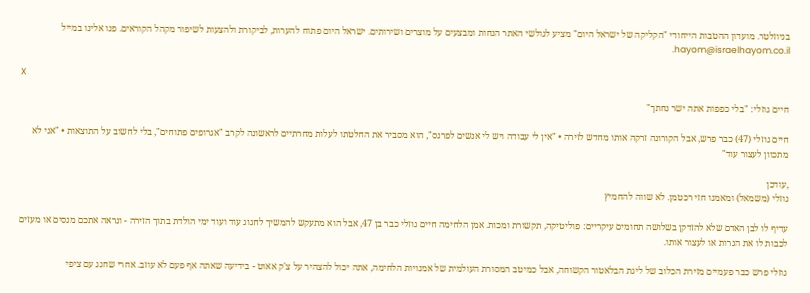בניוזלטר. מועדון ההטבות הייחודי "הקליקה של ישראל היום" מציע לגולשי האתר הנחות ומבצעים על מוצרים ושירותים. ישראל היום פתוח להערות, לביקורת ולהצעות לשיפור מקהל הקוראים. פנו אלינו במייל hayom@israelhayom.co.il.

X

חיים גוזלי: "בלי כפפות אתה ישר נחתך"

חיים גוזלי (47) כבר פרש, אבל הקורונה זרקה אותו מחדש לזירה • "אין לי עבודה ויש לי אנשים לפרנס", הוא מסביר את החלטתו לעלות מחרתיים לראשונה לקרב "אגרופים פתוחים", בלי לחשוב על התוצאות • "אני לא מתכוון לעצור עוד"

,עודכן
גוזלי (משמאל) ומאמנו חזי רכטמן. לא שווה להחמיץ

עדיף לו לבן האדם שלא להזדקן בשלושה תחומים עיקריים: פוליטיקה, תקשורת ומכות. אמן הלחימה חיים גוזלי כבר בן 47, אבל הוא מתעקש להמשיך לחגוג עוד ועוד ימי הולדת בתוך הזירה - ונראה אתכם מנסים או מעזים לכבות לו את הנרות או לעצור אותו.

גוזלי פרש כבר פעמיים מזירת הכלוב של ליגת הבלאטור הקשוחה, אבל כמיטב המסורת העולמית של אמנויות הלחימה, אתה יכול להצהיר על צ'ק אאוט - בידיעה שאתה אף פעם לא עוזב. אחרי שחגג עם ציפי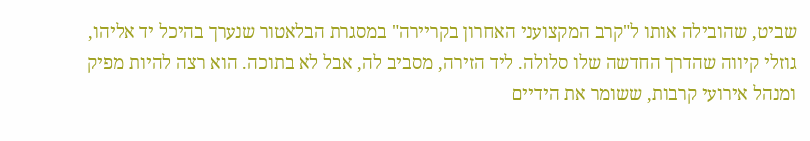שביט, שהובילה אותו ל"קרב המקצועני האחרון בקריירה" במסגרת הבלאטור שנערך בהיכל יד אליהו, גוזלי קיווה שהדרך החדשה שלו סלולה. ליד הזירה, מסביב לה, אבל לא בתוכה. הוא רצה להיות מפיק ומנהל אירועי קרבות, ששומר את הידיים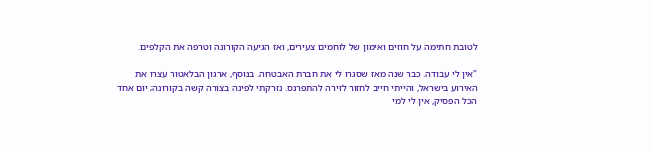לטובת חתימה על חוזים ואימון של לוחמים צעירים, ואז הגיעה הקורונה וטרפה את הקלפים.

"אין לי עבודה. כבר שנה מאז שסגרו לי את חברת האבטחה. בנוסף, ארגון הבלאטור עצרו את האירוע בישראל, והייתי חייב לחזור לזירה להתפרנס. נזרקתי לפינה בצורה קשה בקורונה; יום אחד הכל הפסיק, אין לי למי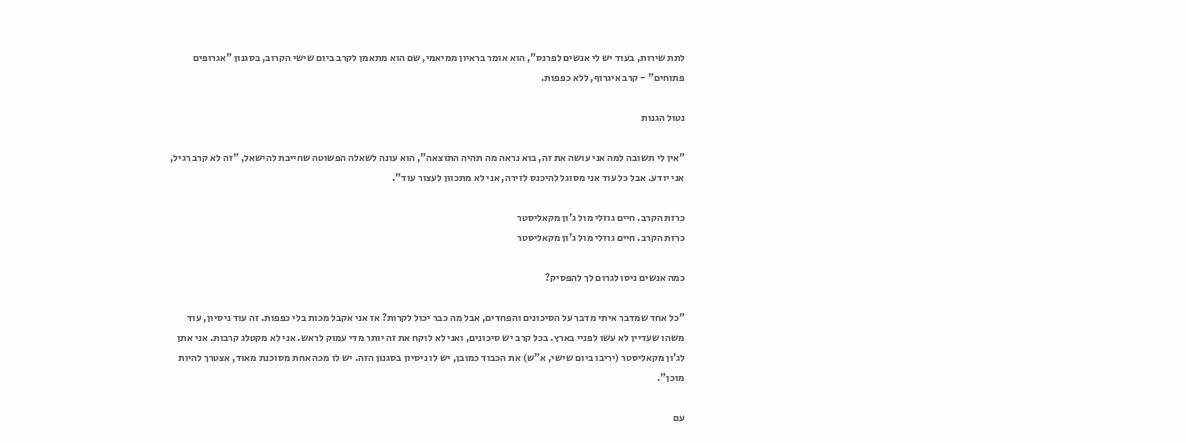לתת שירות, בעוד יש לי אנשים לפרנס", הוא אומר בראיון ממיאמי, שם הוא מתאמן לקרב ביום שישי הקרוב, בסגנון "אגרופים פתוחים" - קרב איגרוף, ללא כפפות.

נטול הגנות

"אין לי תשובה למה אני עושה את זה, בוא נראה מה תהיה התוצאה", הוא עונה לשאלה הפשוטה שחייבת להישאל, "זה לא קרב רגיל, אני יודע. אבל כל עוד אני מסוגל להיכנס לזירה, אני לא מתכוון לעצור עוד".

כרזת הקרב. חיים גוזלי מול ג'ון מקאליסטר
כרזת הקרב. חיים גוזלי מול ג'ון מקאליסטר

כמה אנשים ניסו לגרום לך להפסיק?

"כל אחד שמדבר איתי מדבר על הסיכונים והפחדים, אבל מה כבר יכול לקרות? אז אני אקבל מכות בלי כפפות. זה עוד ניסיון, עוד משהו שעדיין לא עשו לפניי בארץ. בכל קרב יש סיכונים, ואני לא לוקח את זה יותר מדי עמוק לראש. אני לא מקטלג קרבות. אני אתן לג'ון מקאליסטר (יריבו ביום שישי, א"ש) את הכבוד כמובן, יש לו ניסיון בסגנון הזה. יש לו מכה אחת מסוכנת מאוד, אצטרך להיות מוכן".

עם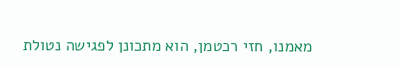מאמנו, חזי רכטמן, הוא מתכונן לפגישה נטולת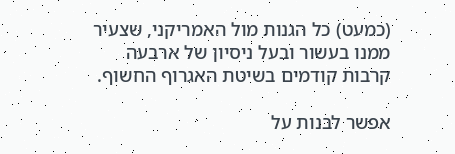(כמעט) כל הגנות מול האמריקני, שצעיר ממנו בעשור ובעל ניסיון של ארבעה קרבות קודמים בשיטת האגרוף החשוף.

אפשר לבנות על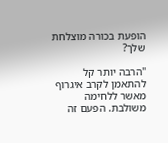הופעת בכורה מוצלחת שלך?

"הרבה יותר קל להתאמן לקרב איגרוף מאשר ללחימה משולבת. הפעם זה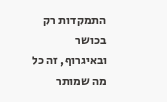התמקדות רק בכושר ובאיגרוף, זה כל מה שמותר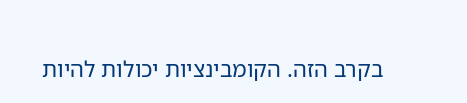בקרב הזה. הקומבינציות יכולות להיות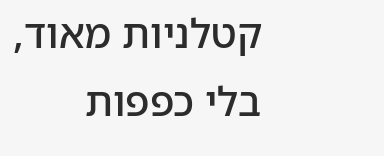קטלניות מאוד, בלי כפפות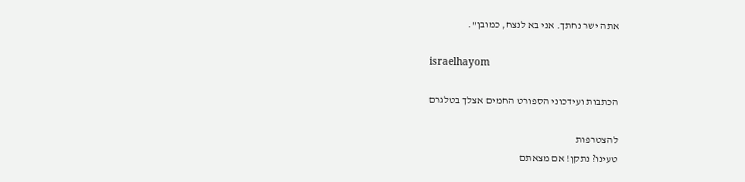אתה ישר נחתך. אני בא לנצח, כמובן".

israelhayom

הכתבות ועידכוני הספורט החמים אצלך בטלגרם

להצטרפות
טעינו? נתקן! אם מצאתם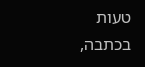טעות בכתבה,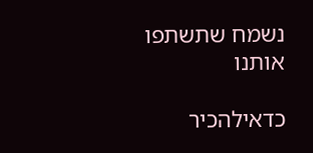נשמח שתשתפו אותנו

כדאילהכיר